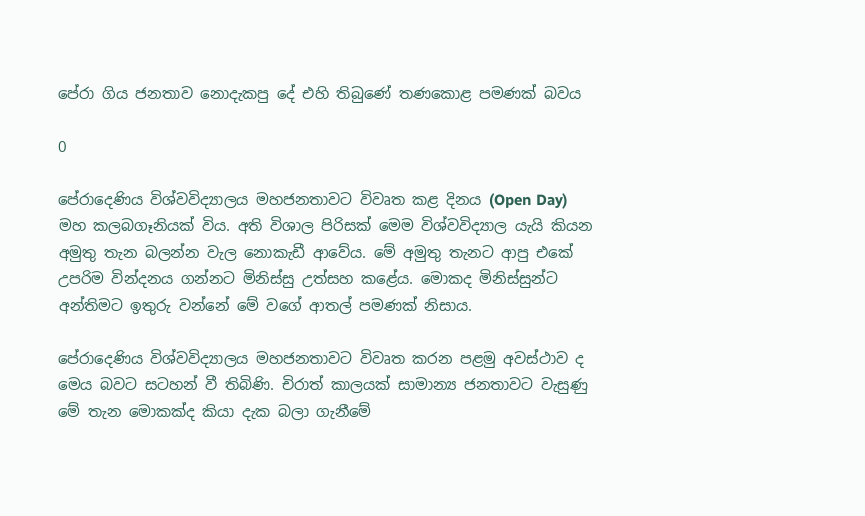පේරා ගිය ජනතාව නොදැකපු දේ එහි තිබුණේ තණකොළ පමණක් බවය

0

පේරාදෙණිය විශ්වවිද්‍යාලය මහජනතාවට විවෘත කළ දිනය (Open Day) මහ කලබගෑනියක් විය. අති විශාල පිරිසක් මෙම විශ්වවිද්‍යාල යැයි කියන අමුතු තැන බලන්න වැල නොකැඩී ආවේය. මේ අමුතු තැනට ආපු එකේ උපරිම වින්දනය ගන්නට මිනිස්සු උත්සහ කළේය. මොකද මිනිස්සුන්ට අන්තිමට ඉතුරු වන්නේ මේ වගේ ආතල් පමණක් නිසාය.

පේරාදෙණිය විශ්වවිද්‍යාලය මහජනතාවට විවෘත කරන පළමු අවස්ථාව ද මෙය බවට සටහන් වී තිබිණි. චිරාත් කාලයක් සාමාන්‍ය ජනතාවට වැසුණු මේ තැන මොකක්ද කියා දැක බලා ගැනීමේ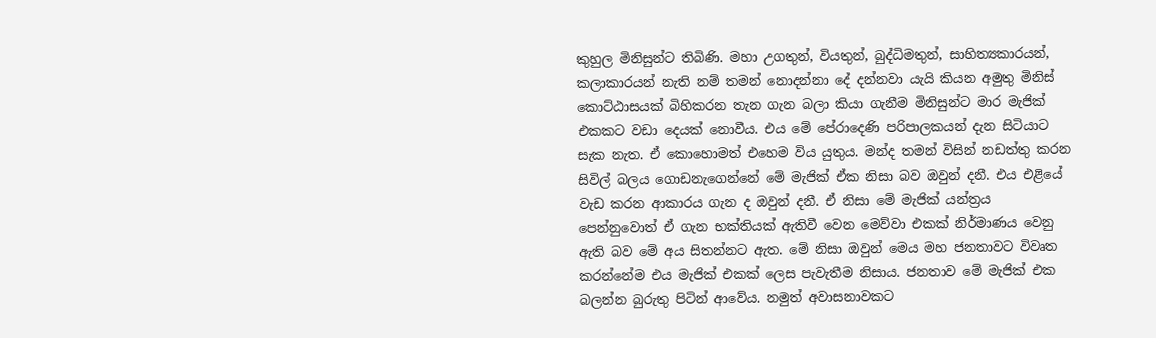කුහුල මිනිසුන්ට තිබිණි. මහා උගතුන්, වියතුන්, බුද්ධිමතුන්, සාහිත්‍යකාරයන්, කලාකාරයන් නැති නම් තමන් නොදන්නා දේ දන්නවා යැයි කියන අමුතු මිනිස් කොට්ඨාසයක් බිහිකරන තැන ගැන බලා කියා ගැනීම මිනිසුන්ට මාර මැජික් එකකට වඩා දෙයක් නොවීය. එය මේ පේරාදෙණි පරිපාලකයන් දැන සිටියාට සැක නැත. ඒ කොහොමත් එහෙම විය යුතුය. මන්ද තමන් විසින් නඩත්තු කරන සිවිල් බලය ගොඩනැගෙන්නේ මේ මැජික් ඒක නිසා බව ඔවුන් දනී. එය එළියේ වැඩ කරන ආකාරය ගැන ද ඔවුන් දනී. ඒ නිසා මේ මැජික් යන්ත්‍රය පෙන්නුවොත් ඒ ගැන භක්තියක් ඇතිවී වෙන මෙව්වා එකක් නිර්මාණය වෙනු ඇති බව මේ අය සිතන්නට ඇත. මේ නිසා ඔවුන් මෙය මහ ජනතාවට විවෘත කරන්නේම එය මැජික් එකක් ලෙස පැවැතීම නිසාය. ජනතාව මේ මැජික් එක බලන්න බුරුතු පිටින් ආවේය. නමුත් අවාසනාවකට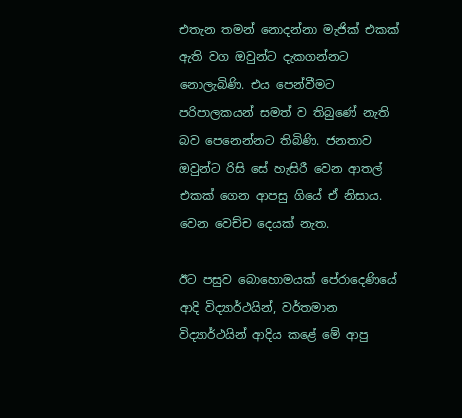එතැන තමන් නොදන්නා මැජික් එකක් ඇති වග ඔවුන්ට දැකගන්නට නොලැබිණි. එය පෙන්වීමට පරිපාලකයන් සමත් ව තිබුණේ නැති බව පෙනෙන්නට තිබිණි. ජනතාව ඔවුන්ට රිසි සේ හැසිරී වෙන ආතල් එකක් ගෙන ආපසු ගියේ ඒ නිසාය. වෙන වෙච්ච දෙයක් නැත.

ඊට පසුව බොහොමයක් පේරාදෙණියේ ආදි විද්‍යාර්ථයින්, වර්තමාන විද්‍යාර්ථයින් ආදිය කළේ මේ ආපු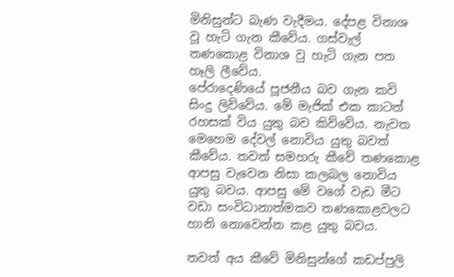මිනිසුන්ට බැණ වැදීමය. දේපළ විනාශ වූ හැටි ගැන කීවේය. ගස්වැල් තණකොළ විනාශ වු හැටි ගැන පත හෑලි ලීවේය.
පේරාදෙණියේ පූජනීය බව ගැන කවි සිංදු ලිව්වේය. මේ මැජික් එක කාටත් රහසක් විය යුතු බව කිව්වේය. නැවත මෙහෙම දේවල් නොවිය යුතු බවත් කීවේය. තවත් සමහරු කීවේ තණකොළ ආපසු වැවෙන නිසා කලබල නොවිය යුතු බවය. ආපසු මේ වගේ වැඩ මීට වඩා සංවිධානාත්මකව තණකොළවලට හානි නොවෙන්න කළ යුතු බවය.

තවත් අය කීවේ මිනිසුන්ගේ කඩප්පුලි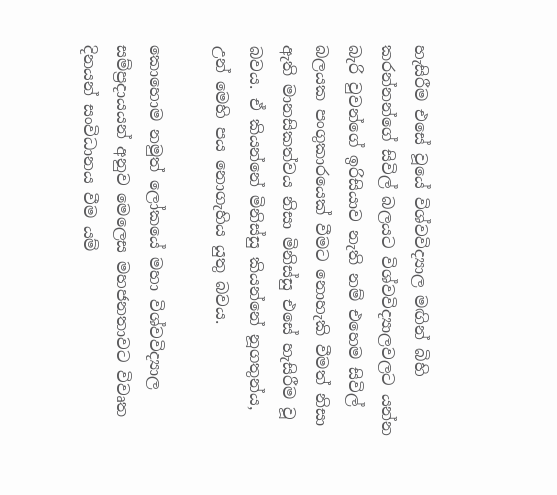හැසිරීම එසේ වූයේ විශ්වවිද්‍යාල මඟින් බිහි කරන්නන්ගේ සිවිල් බලයට විශ්වවිද්‍යාලවලට යන්න බැරි වුවන්ගේ ඉරිසියාව නැති නම් එහෙම සිවිල් බලයක පංගුකාරයෙක් වීමට නොහැකි වීමත් නිසා ඇති මානසිකත්වය නිසා මිනිස්සු එසේ හැසිරීම වූ බවය. ඒ කියන්නේ මිනිස්සු කියන්නේ නූගතුන්ය, උන් මෙහි පය නොගැහිය යුතු බවය.

කොහොම නමුත් ලෝකයේ මහා විශ්වවිද්‍යාල සම්ප්‍රදායයන් අනුව මෙලෙස මහජනතාවට විවෘත දිනයන් සංවිධානය වීම යම්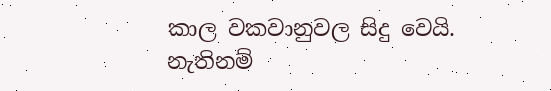කාල වකවානුවල සිදු වෙයි. නැතිනම්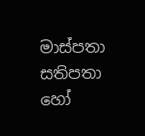මාස්පතා සතිපතා හෝ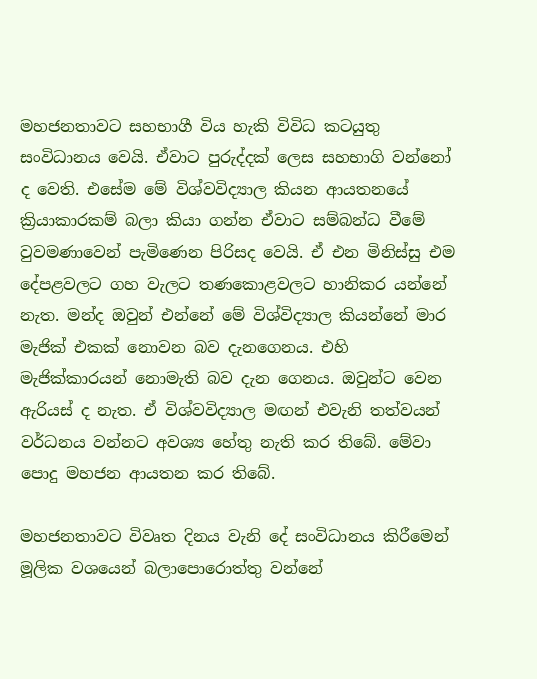මහජනතාවට සහභාගී විය හැකි විවිධ කටයුතු සංවිධානය වෙයි. ඒවාට පුරුද්දක් ලෙස සහභාගි වන්නෝ ද වෙති. එසේම මේ විශ්වවිද්‍යාල කියන ආයතනයේ ක්‍රියාකාරකම් බලා කියා ගන්න ඒවාට සම්බන්ධ වීමේ වුවමණාවෙන් පැමිණෙන පිරිසද වෙයි. ඒ එන මිනිස්සු එම දේපළවලට ගහ වැලට තණකොළවලට හානිකර යන්නේ නැත. මන්ද ඔවුන් එන්නේ මේ විශ්විද්‍යාල කියන්නේ මාර මැජික් එකක් නොවන බව දැනගෙනය. එහි මැජික්කාරයන් නොමැති බව දැන ගෙනය. ඔවුන්ට වෙන ඇරියස් ද නැත. ඒ විශ්වවිද්‍යාල මඟන් එවැනි තත්වයන් වර්ධනය වන්නට අවශ්‍ය හේතු නැති කර ති‌බේ. මේවා පොදු මහජන ආයතන කර තිබේ.

මහජනතාවට විවෘත දිනය වැනි දේ සංවිධානය කිරීමෙන් මූලික වශයෙන් බලාපොරොත්තු වන්නේ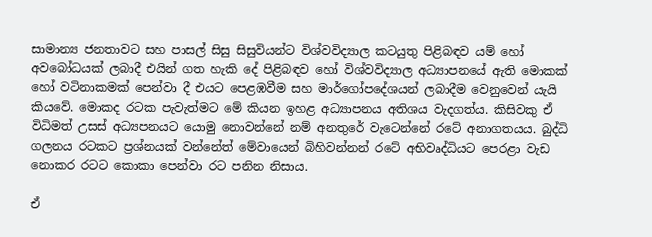සාමාන්‍ය ජනතාවට සහ පාසල් සිසු සිසුවියන්ට විශ්වවිද්‍යාල කටයුතු පිළිබඳව යම් හෝ අවබෝධයක් ලබාදී එයින් ගත හැකි දේ පිළිබඳව හෝ විශ්වවිද්‍යාල අධ්‍යාපනයේ ඇති මොකක් හෝ වටිනාකමක් පෙන්වා දී එයට පෙළඹවීම සහ මාර්ගෝපදේශයන් ලබාදීම වෙනුවෙන් යැයි කියවේ. මොකද රටක පැවැත්මට මේ කියන ඉහළ අධ්‍යාපනය අතිශය වැදගත්ය. කිසිවකු ඒ විධිමත් උසස් අධ්‍යපනයට යොමු නොවන්නේ නම් අනතුරේ වැටෙන්නේ රටේ අනාගතයය. බුද්ධි ගලනය රටකට ප්‍රශ්නයක් වන්නේත් මේවායෙන් බිහිවන්නන් රටේ අභිවෘද්ධියට පෙරළා වැඩ නොකර රටට කොකා පෙන්වා රට පනින නිසාය.

ඒ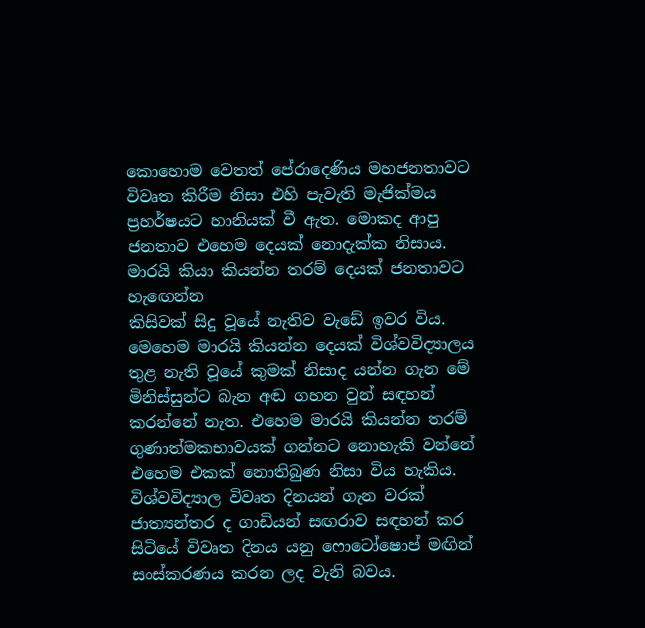කොහොම වෙතත් පේරාදෙණිය මහජනතාවට විවෘත කිරීම නිසා එහි පැවැති මැජික්මය ප්‍රහර්ෂයට හානියක් වී ඇත. මොකද ආපු ජනතාව එහෙම දෙයක් නොදැක්ක නිසාය. මාරයි කියා කියන්න තරම් දෙයක් ජනතාවට හැඟෙන්න
කිසිවක් සිදු වූයේ නැතිව වැඩේ ඉවර විය. මෙහෙම මාරයි කියන්න දෙයක් විශ්වවිද්‍යාලය තුළ නැති වූයේ කුමක් නිසාද යන්න ගැන මේ මිනිස්සුන්ට බැන අඬ ගහන වුන් සඳහන් කරන්නේ නැත. එහෙම මාරයි කියන්න තරම් ගුණාත්මකභාවයක් ගන්නට නොහැකි වන්නේ එහෙම එකක් නොතිබුණ නිසා විය හැකිය. විශ්වවිද්‍යාල විවෘත දිනයන් ගැන වරක් ජාත්‍යන්තර ද ගාඩියන් සඟරාව සඳහන් කර සිටියේ විවෘත දිනය යනු ‌ෆොටෝෂොප් මඟින් සංස්කරණය කරන ලද වැනි බවය.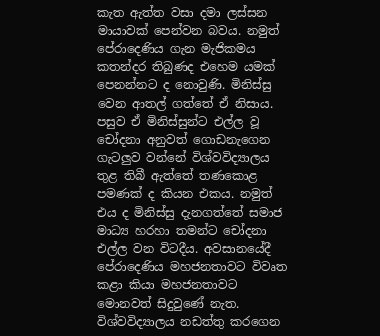කැත ඇත්ත වසා දමා ලස්සන මායාවක් පෙන්වන බවය. නමුත් පේරාදෙණිය ගැන මැජිකමය කතන්දර තිබුණද එහෙම යමක් පෙනන්නට ද නොවුණි. මිනිස්සු වෙන ආතල් ගත්තේ ඒ නිසාය. පසුව ඒ මිනිස්සුන්ට එල්ල වූ චෝදනා අනුවත් ගොඩනැගෙන ගැටලුව වන්නේ විශ්වවිද්‍යාලය තුළ තිබී ඇත්තේ තණකොළ පමණක් ද කියන එකය. නමුත් එය ද මිනිස්සු දැනගත්තේ සමාජ මාධ්‍ය හරහා තමන්ට චෝදනා එල්ල වන විටදීය. අවසානයේදී පේරාදෙණිය මහජනතාවට විවෘත කළා කියා මහජනතාවට මොනවත් සිදුවුණේ නැත. විශ්වවිද්‍යාලය නඩත්තු කරගෙන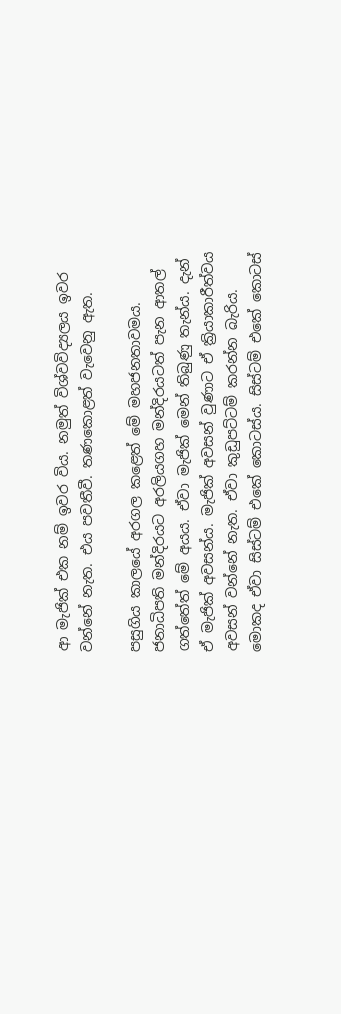ආ මැජික් එක නම් ඉවර විය. නමුත් විශ්වවිද්‍යලය ඉවර වන්නේ නැත. එය පවතීවී. තණකොළත් වැවෙනු ඇත.

පසුගිය කාලයේ අරගල කළෙත් මේ මහජනතාවමය. ජනාධිපති මන්දිරයට අරලියගහ මන්දිරයටත් පැන ආතල් ගත්තේත් මේ අයය. ඒවා මැජික් මෙන් තිබුණු තැන්ය. දැන් ඒ මැජික් අවසන්ය. මැජික් අවසන් වුණාට ඒ ක්‍රියාකාරීත්වය අවසන් වන්නේ නැත. ඒවා කුඩුපට්ටම් කරන්න බැරිය. මොකද ඒවා සිස්ටම් එකේ කොටස්ය. සිස්ටම් එකේ කොටස්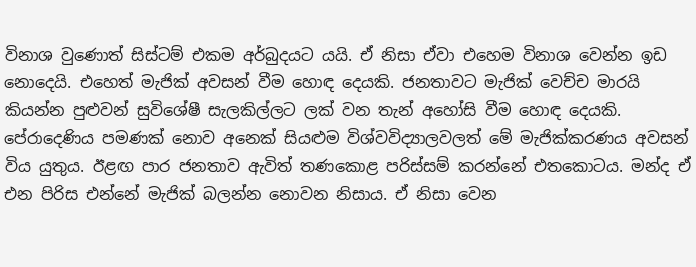විනාශ වුණොත් සිස්ටම් එකම අර්බුදයට යයි. ඒ නිසා ඒවා එහෙම විනාශ වෙන්න ඉඩ නොදෙයි. එහෙත් මැජික් අවසන් වීම හොඳ දෙයකි. ජනතාවට මැජික් වෙච්ච මාරයි කියන්න පුළුවන් සුවිශේෂී සැලකිල්ලට ලක් වන තැන් අහෝසි වීම හොඳ දෙයකි. පේරාදෙණිය පමණක් නොව අනෙක් සියළුම විශ්වවිද්‍යාලවලත් මේ මැජික්කරණය අවසන් විය යුතුය. ඊළඟ පාර ජනතාව ඇවිත් තණකොළ පරිස්සම් කරන්නේ එතකොටය. මන්ද ඒ එන පිරිස එන්නේ මැජික් බලන්න නොවන නිසාය. ඒ නිසා වෙන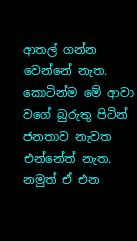ආතල් ගන්න වෙන්නේ නැත. කොටින්ම මේ ආවා වගේ බුරුතු පිටින් ජනතාව නැවත එන්නේත් නැත. නමුත් ඒ එන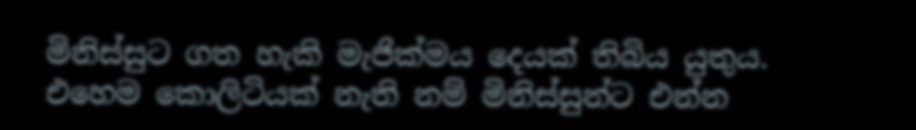මිනිස්සුට ගත හැකි මැජික්මය දෙයක් තිබිය යුතුය. එහෙම කොලිටියක් නැති නම් මිනිස්සුන්ට එන්න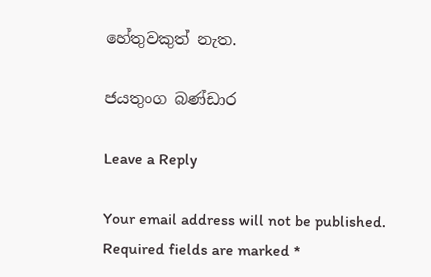හේතුවකුත් නැත.

ජයතුංග බණ්ඩාර

Leave a Reply

Your email address will not be published. Required fields are marked *